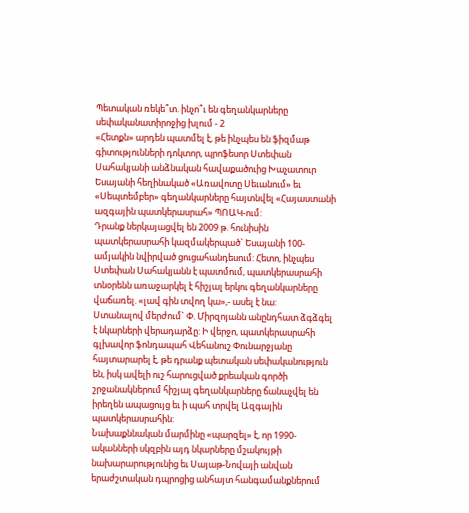Պետական ռեկե՞տ. ինչո՞ւ են գեղանկարները սեփականատիրոջից խլում - 2
«Հետքն» արդեն պատմել է, թե ինչպես են ֆիզմաթ գիտությունների դոկտոր, պրոֆեսոր Ստեփան Սահակյանի անձնական հավաքածուից Խաչատուր Եսայանի հեղինակած «Առավոտը Սեւանում» եւ «Սեպտեմբեր» գեղանկարները հայտնվել «Հայաստանի ազգային պատկերասրահ» ՊՈԱԿ-ում:
Դրանք ներկայացվել են 2009 թ. հունիսին պատկերասրահի կազմակերպած` Եսայանի 100-ամյակին նվիրված ցուցահանդեսում: Հետո, ինչպես Ստեփան Սահակյանն է պատմում, պատկերասրահի տնօրենն առաջարկել է հիշյալ երկու գեղանկարները վաճառել. «լավ գին տվող կա»,- ասել է նա:
Ստանալով մերժում` Փ. Միրզոյանն անընդհատ ձգձգել է նկարների վերադարձը: Ի վերջո, պատկերասրահի գլխավոր ֆոնդապահ Վեհանուշ Փունարջյանը հայտարարել է, թե դրանք պետական սեփականություն են, իսկ ավելի ուշ հարուցված քրեական գործի շրջանակներում հիշյալ գեղանկարները ճանաչվել են իրեղեն ապացույց եւ ի պահ տրվել Ազգային պատկերասրահին:
Նախաքննական մարմինը «պարզել» է, որ 1990-ականների սկզբին այդ նկարները մշակույթի նախարարությունից եւ Սայաթ-Նովայի անվան երաժշտական դպրոցից անհայտ հանգամանքներում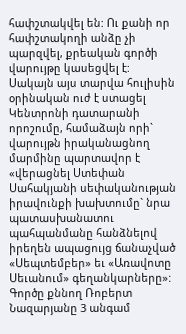հափշտակվել են: Ու քանի որ հափշտակողի անձը չի պարզվել, քրեական գործի վարույթը կասեցվել է:
Սակայն այս տարվա հուլիսին օրինական ուժ է ստացել Կենտրոնի դատարանի որոշումը, համաձայն որի` վարույթն իրականացնող մարմինը պարտավոր է «վերացնել Ստեփան Սահակյանի սեփականության իրավունքի խախտումը` նրա պատասխանատու պահպանմանը հանձնելով իրեղեն ապացույց ճանաչված «Սեպտեմբեր» եւ «Առավոտը Սեւանում» գեղանկարները»:
Գործը քննող Ռոբերտ Նազարյանը 3 անգամ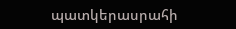պատկերասրահի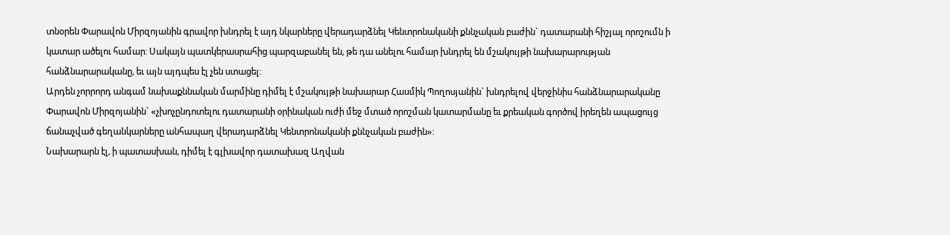տնօրեն Փարավոն Միրզոյանին գրավոր խնդրել է այդ նկարները վերադարձնել Կենտրոնականի քննչական բաժին` դատարանի հիշյալ որոշումն ի կատար ածելու համար: Սակայն պատկերասրահից պարզաբանել են, թե դա անելու համար խնդրել են մշակույթի նախարարության հանձնարարականը, եւ այն այդպես էլ չեն ստացել:
Արդեն չորրորդ անգամ նախաքննական մարմինը դիմել է մշակույթի նախարար Հասմիկ Պողոսյանին` խնդրելով վերջինիս հանձնարարականը Փարավոն Միրզոյանին` «չխոչընդոտելու դատարանի օրինական ուժի մեջ մտած որոշման կատարմանը եւ քրեական գործով իրեղեն ապացույց ճանաչված գեղանկարները անհապաղ վերադարձնել Կենտրոնականի քննչական բաժին»:
Նախարարն էլ, ի պատասխան, դիմել է գլխավոր դատախազ Աղվան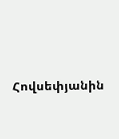Հովսեփյանին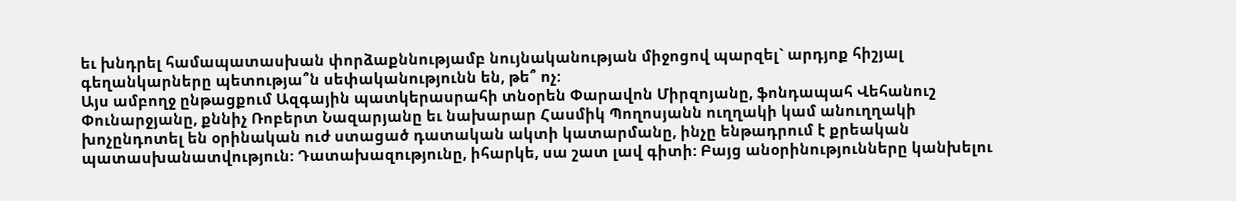եւ խնդրել համապատասխան փորձաքննությամբ նույնականության միջոցով պարզել` արդյոք հիշյալ գեղանկարները պետությա՞ն սեփականությունն են, թե՞ ոչ:
Այս ամբողջ ընթացքում Ազգային պատկերասրահի տնօրեն Փարավոն Միրզոյանը, ֆոնդապահ Վեհանուշ Փունարջյանը, քննիչ Ռոբերտ Նազարյանը եւ նախարար Հասմիկ Պողոսյանն ուղղակի կամ անուղղակի խոչընդոտել են օրինական ուժ ստացած դատական ակտի կատարմանը, ինչը ենթադրում է քրեական պատասխանատվություն: Դատախազությունը, իհարկե, սա շատ լավ գիտի: Բայց անօրինությունները կանխելու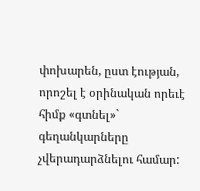փոխարեն, ըստ էության, որոշել է օրինական որեւէ հիմք «գտնել»` գեղանկարները չվերադարձնելու համար: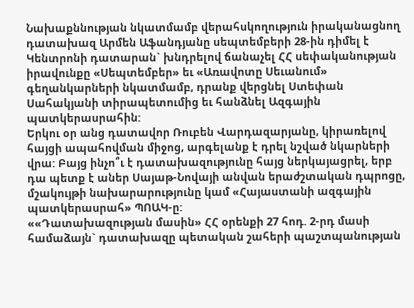Նախաքննության նկատմամբ վերահսկողություն իրականացնող դատախազ Արմեն Աֆանդյանը սեպտեմբերի 28-ին դիմել է Կենտրոնի դատարան` խնդրելով ճանաչել ՀՀ սեփականության իրավունքը «Սեպտեմբեր» եւ «Առավոտը Սեւանում» գեղանկարների նկատմամբ, դրանք վերցնել Ստեփան Սահակյանի տիրապետումից եւ հանձնել Ազգային պատկերասրահին:
Երկու օր անց դատավոր Ռուբեն Վարդազարյանը, կիրառելով հայցի ապահովման միջոց, արգելանք է դրել նշված նկարների վրա: Բայց ինչո՞ւ է դատախազությունը հայց ներկայացրել, երբ դա պետք է աներ Սայաթ-Նովայի անվան երաժշտական դպրոցը, մշակույթի նախարարությունը կամ «Հայաստանի ազգային պատկերասրահ» ՊՈԱԿ-ը:
««Դատախազության մասին» ՀՀ օրենքի 27 հոդ. 2-րդ մասի համաձայն` դատախազը պետական շահերի պաշտպանության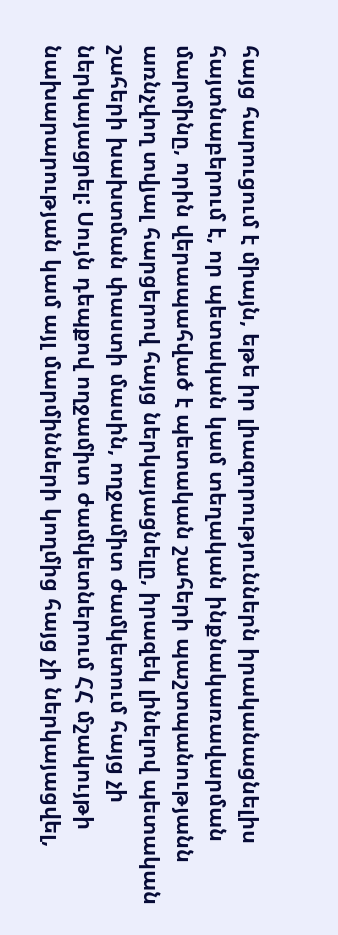հայց հարուցում է միայն, եթե իր լիազորություններն իրականացնելիս հայտնաբերում է, որ պետական կամ տեղական ինքնակառավարման մարմինը, որին վերապահված է պետական շահերի պաշտպանությանն առնչվող տվյալ հարցերով հայց ներկայացնելը, իրազեկ լինելով պետական շահերի խախտման փաստի մասին, ողջամիտ ժամկետում հայց չի ներկայացրել: Սույն դեպքով ողջամիտ ժամկետներում ՀՀ մշակույթի նախարարության կամ այլ մարմինների կողմից հայց չի ներկայացվել,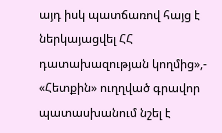այդ իսկ պատճառով հայց է ներկայացվել ՀՀ դատախազության կողմից»,- «Հետքին» ուղղված գրավոր պատասխանում նշել է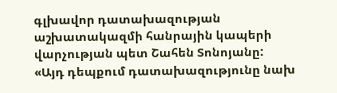գլխավոր դատախազության աշխատակազմի հանրային կապերի վարչության պետ Շահեն Տոնոյանը:
«Այդ դեպքում դատախազությունը նախ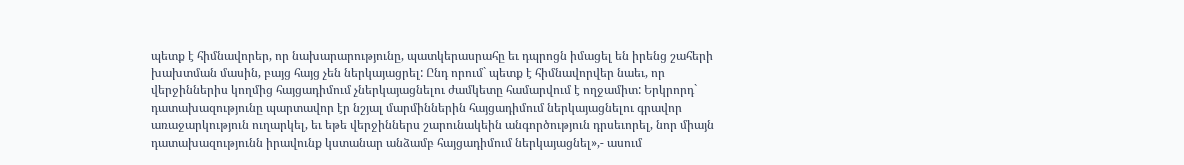պետք է հիմնավորեր, որ նախարարությունը, պատկերասրահը եւ դպրոցն իմացել են իրենց շահերի խախտման մասին, բայց հայց չեն ներկայացրել: Ընդ որում` պետք է հիմնավորվեր նաեւ, որ վերջիններիս կողմից հայցադիմում չներկայացնելու ժամկետը համարվում է ողջամիտ: Երկրորդ` դատախազությունը պարտավոր էր նշյալ մարմիններին հայցադիմում ներկայացնելու գրավոր առաջարկություն ուղարկել, եւ եթե վերջիններս շարունակեին անգործություն դրսեւորել, նոր միայն դատախազությունն իրավունք կստանար անձամբ հայցադիմում ներկայացնել»,- ասում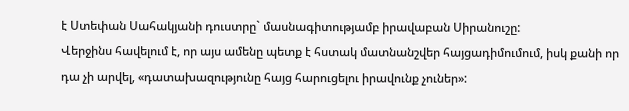է Ստեփան Սահակյանի դուստրը` մասնագիտությամբ իրավաբան Սիրանուշը:
Վերջինս հավելում է, որ այս ամենը պետք է հստակ մատնանշվեր հայցադիմումում, իսկ քանի որ դա չի արվել, «դատախազությունը հայց հարուցելու իրավունք չուներ»: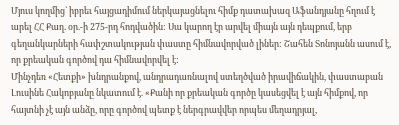Մյուս կողմից` իբրեւ հայցադիմում ներկայացնելու հիմք դատախազ Աֆանդյանը հղում է արել ՀՀ Քաղ. օր.-ի 275-րդ հոդվածին: Սա կարող էր արվել միայն այն դեպքում, երբ գեղանկարների հափշտակության փաստը հիմնավորված լիներ: Շահեն Տոնոյանն ասում է, որ քրեական գործով դա հիմնավորվել է:
Մինչդեռ «Հետքի» խնդրանքով, անդրադառնալով ստեղծված իրավիճակին, փաստաբան Լուսինե Հակոբյանը նկատում է. «Քանի որ քրեական գործը կասեցվել է այն հիմքով, որ հայտնի չէ այն անձը, որը գործով պետք է ներգրավվեր որպես մեղադրյալ,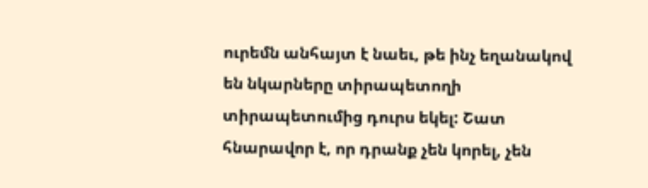ուրեմն անհայտ է նաեւ, թե ինչ եղանակով են նկարները տիրապետողի տիրապետումից դուրս եկել: Շատ հնարավոր է, որ դրանք չեն կորել, չեն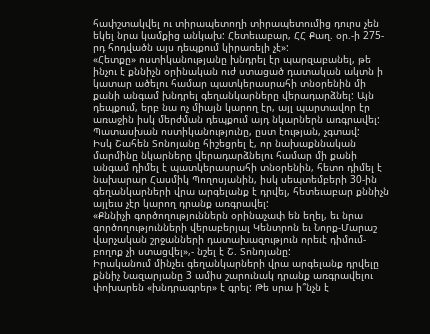հափշտակվել ու տիրապետողի տիրապետումից դուրս չեն եկել նրա կամքից անկախ: Հետեւաբար, ՀՀ Քաղ. օր.-ի 275-րդ հոդվածն այս դեպքում կիրառելի չէ»:
«Հետքը» ոստիկանությանը խնդրել էր պարզաբանել, թե ինչու է քննիչն օրինական ուժ ստացած դատական ակտն ի կատար ածելու համար պատկերասրահի տնօրենին մի քանի անգամ խնդրել գեղանկարները վերադարձնել: Այն դեպքում, երբ նա ոչ միայն կարող էր, այլ պարտավոր էր առաջին իսկ մերժման դեպքում այդ նկարներն առգրավել: Պատասխան ոստիկանությունը, ըստ էության, չգտավ:
Իսկ Շահեն Տոնոյանը հիշեցրել է, որ նախաքննական մարմինը նկարները վերադարձնելու համար մի քանի անգամ դիմել է պատկերասրահի տնօրենին, հետո դիմել է նախարար Հասմիկ Պողոսյանին, իսկ սեպտեմբերի 30-ին գեղանկարների վրա արգելանք է դրվել, հետեւաբար քննիչն այլեւս չէր կարող դրանք առգրավել:
«Քննիչի գործողություններն օրինաչափ են եղել, եւ նրա գործողությունների վերաբերյալ Կենտրոն եւ Նորք-Մարաշ վարչական շրջանների դատախազություն որեւէ դիմում-բողոք չի ստացվել»,- նշել է Շ. Տոնոյանը:
Իրականում մինչեւ գեղանկարների վրա արգելանք դրվելը քննիչ Նազարյանը 3 ամիս շարունակ դրանք առգրավելու փոխարեն «խնդրագրեր» է գրել: Թե սրա ի՞նչն է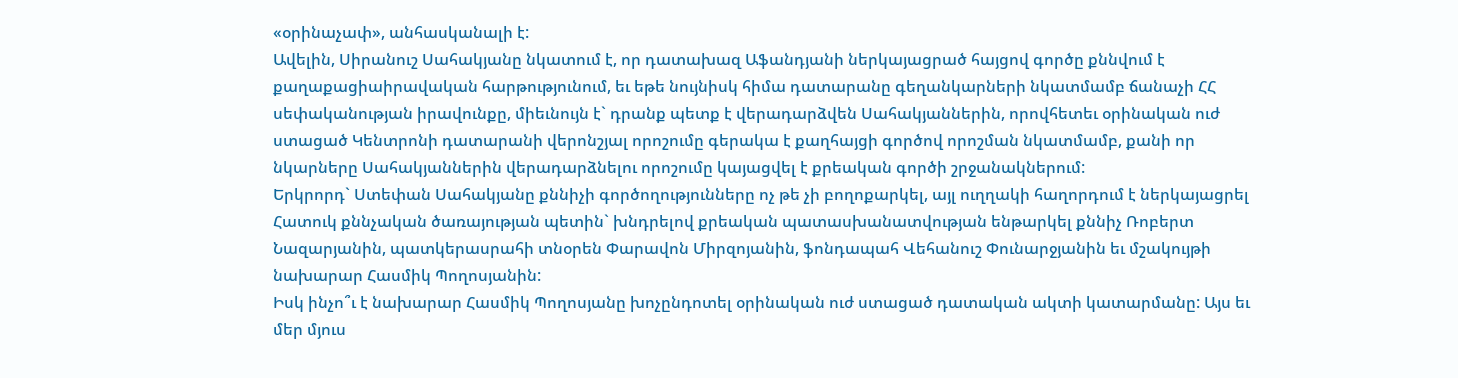«օրինաչափ», անհասկանալի է:
Ավելին, Սիրանուշ Սահակյանը նկատում է, որ դատախազ Աֆանդյանի ներկայացրած հայցով գործը քննվում է քաղաքացիաիրավական հարթությունում, եւ եթե նույնիսկ հիմա դատարանը գեղանկարների նկատմամբ ճանաչի ՀՀ սեփականության իրավունքը, միեւնույն է` դրանք պետք է վերադարձվեն Սահակյաններին, որովհետեւ օրինական ուժ ստացած Կենտրոնի դատարանի վերոնշյալ որոշումը գերակա է քաղհայցի գործով որոշման նկատմամբ, քանի որ նկարները Սահակյաններին վերադարձնելու որոշումը կայացվել է քրեական գործի շրջանակներում:
Երկրորդ` Ստեփան Սահակյանը քննիչի գործողությունները ոչ թե չի բողոքարկել, այլ ուղղակի հաղորդում է ներկայացրել Հատուկ քննչական ծառայության պետին` խնդրելով քրեական պատասխանատվության ենթարկել քննիչ Ռոբերտ Նազարյանին, պատկերասրահի տնօրեն Փարավոն Միրզոյանին, ֆոնդապահ Վեհանուշ Փունարջյանին եւ մշակույթի նախարար Հասմիկ Պողոսյանին:
Իսկ ինչո՞ւ է նախարար Հասմիկ Պողոսյանը խոչընդոտել օրինական ուժ ստացած դատական ակտի կատարմանը: Այս եւ մեր մյուս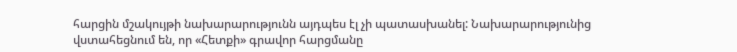հարցին մշակույթի նախարարությունն այդպես էլ չի պատասխանել: Նախարարությունից վստահեցնում են, որ «Հետքի» գրավոր հարցմանը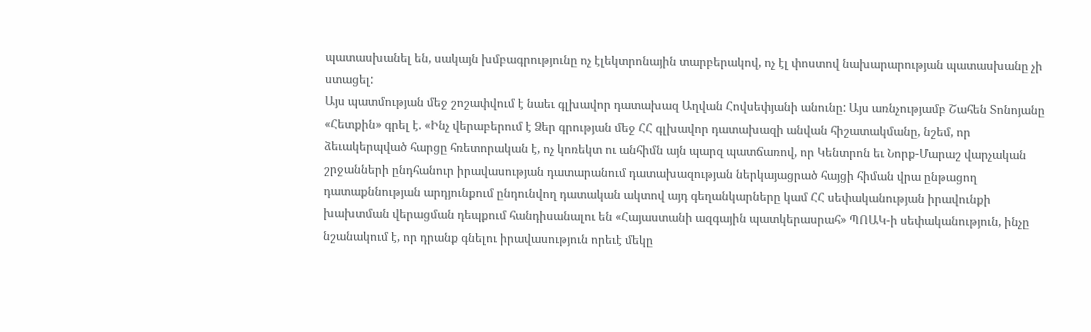պատասխանել են, սակայն խմբագրությունը ոչ էլեկտրոնային տարբերակով, ոչ էլ փոստով նախարարության պատասխանը չի ստացել:
Այս պատմության մեջ շոշափվում է նաեւ գլխավոր դատախազ Աղվան Հովսեփյանի անունը: Այս առնչությամբ Շահեն Տոնոյանը «Հետքին» գրել է. «Ինչ վերաբերում է Ձեր գրության մեջ ՀՀ գլխավոր դատախազի անվան հիշատակմանը, նշեմ, որ ձեւակերպված հարցը հռետորական է, ոչ կոռեկտ ու անհիմն այն պարզ պատճառով, որ Կենտրոն եւ Նորք-Մարաշ վարչական շրջանների ընդհանուր իրավասության դատարանում դատախազության ներկայացրած հայցի հիման վրա ընթացող դատաքննության արդյունքում ընդունվող դատական ակտով այդ գեղանկարները կամ ՀՀ սեփականության իրավունքի խախտման վերացման դեպքում հանդիսանալու են «Հայաստանի ազգային պատկերասրահ» ՊՈԱԿ-ի սեփականություն, ինչը նշանակում է, որ դրանք գնելու իրավասություն որեւէ մեկը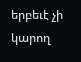երբեւէ չի կարող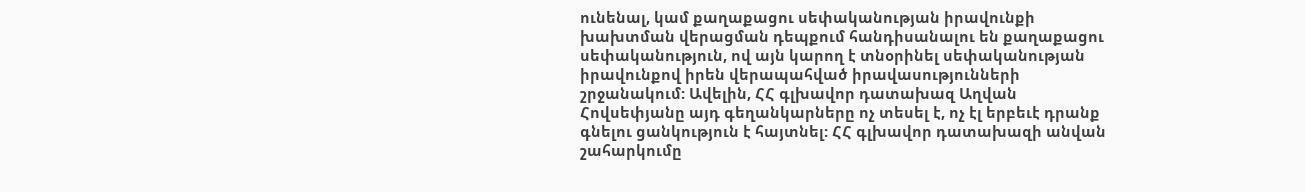ունենալ, կամ քաղաքացու սեփականության իրավունքի խախտման վերացման դեպքում հանդիսանալու են քաղաքացու սեփականություն, ով այն կարող է տնօրինել սեփականության իրավունքով իրեն վերապահված իրավասությունների շրջանակում: Ավելին, ՀՀ գլխավոր դատախազ Աղվան Հովսեփյանը այդ գեղանկարները ոչ տեսել է, ոչ էլ երբեւէ դրանք գնելու ցանկություն է հայտնել: ՀՀ գլխավոր դատախազի անվան շահարկումը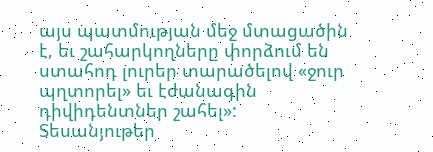այս պատմության մեջ մտացածին է, եւ շահարկողները փորձում են ստահոդ լուրեր տարածելով «ջուր պղտորել» եւ էժանագին դիվիդենտներ շահել»:
Տեսանյութեր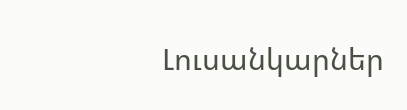Լուսանկարներ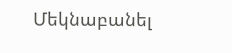Մեկնաբանել